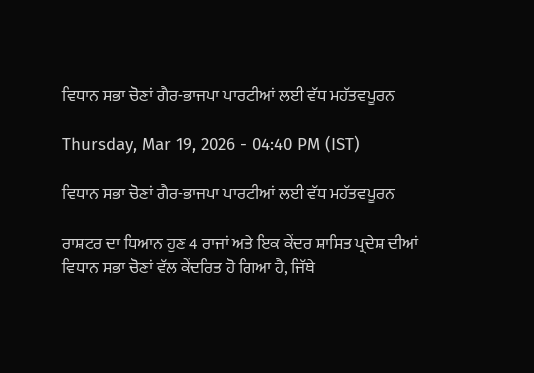ਵਿਧਾਨ ਸਭਾ ਚੋਣਾਂ ਗੈਰ-ਭਾਜਪਾ ਪਾਰਟੀਆਂ ਲਈ ਵੱਧ ਮਹੱਤਵਪੂਰਨ

Thursday, Mar 19, 2026 - 04:40 PM (IST)

ਵਿਧਾਨ ਸਭਾ ਚੋਣਾਂ ਗੈਰ-ਭਾਜਪਾ ਪਾਰਟੀਆਂ ਲਈ ਵੱਧ ਮਹੱਤਵਪੂਰਨ

ਰਾਸ਼ਟਰ ਦਾ ਧਿਆਨ ਹੁਣ 4 ਰਾਜਾਂ ਅਤੇ ਇਕ ਕੇਂਦਰ ਸ਼ਾਸਿਤ ਪ੍ਰਦੇਸ਼ ਦੀਆਂ ਵਿਧਾਨ ਸਭਾ ਚੋਣਾਂ ਵੱਲ ਕੇਂਦਰਿਤ ਹੋ ਗਿਆ ਹੈ, ਜਿੱਥੇ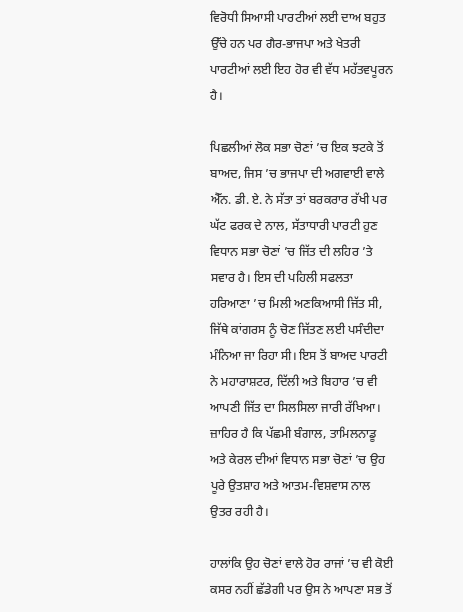ਵਿਰੋਧੀ ਸਿਆਸੀ ਪਾਰਟੀਆਂ ਲਈ ਦਾਅ ਬਹੁਤ ਉੱਚੇ ਹਨ ਪਰ ਗੈਰ-ਭਾਜਪਾ ਅਤੇ ਖੇਤਰੀ ਪਾਰਟੀਆਂ ਲਈ ਇਹ ਹੋਰ ਵੀ ਵੱਧ ਮਹੱਤਵਪੂਰਨ ਹੈ।

ਪਿਛਲੀਆਂ ਲੋਕ ਸਭਾ ਚੋਣਾਂ ’ਚ ਇਕ ਝਟਕੇ ਤੋਂ ਬਾਅਦ, ਜਿਸ ’ਚ ਭਾਜਪਾ ਦੀ ਅਗਵਾਈ ਵਾਲੇ ਐੱਨ. ਡੀ. ਏ. ਨੇ ਸੱਤਾ ਤਾਂ ਬਰਕਰਾਰ ਰੱਖੀ ਪਰ ਘੱਟ ਫਰਕ ਦੇ ਨਾਲ, ਸੱਤਾਧਾਰੀ ਪਾਰਟੀ ਹੁਣ ਵਿਧਾਨ ਸਭਾ ਚੋਣਾਂ ’ਚ ਜਿੱਤ ਦੀ ਲਹਿਰ ’ਤੇ ਸਵਾਰ ਹੈ। ਇਸ ਦੀ ਪਹਿਲੀ ਸਫਲਤਾ ਹਰਿਆਣਾ ’ਚ ਮਿਲੀ ਅਣਕਿਆਸੀ ਜਿੱਤ ਸੀ, ਜਿੱਥੇ ਕਾਂਗਰਸ ਨੂੰ ਚੋਣ ਜਿੱਤਣ ਲਈ ਪਸੰਦੀਦਾ ਮੰਨਿਆ ਜਾ ਰਿਹਾ ਸੀ। ਇਸ ਤੋਂ ਬਾਅਦ ਪਾਰਟੀ ਨੇ ਮਹਾਰਾਸ਼ਟਰ, ਦਿੱਲੀ ਅਤੇ ਬਿਹਾਰ ’ਚ ਵੀ ਆਪਣੀ ਜਿੱਤ ਦਾ ਸਿਲਸਿਲਾ ਜਾਰੀ ਰੱਖਿਆ। ਜ਼ਾਹਿਰ ਹੈ ਕਿ ਪੱਛਮੀ ਬੰਗਾਲ, ਤਾਮਿਲਨਾਡੂ ਅਤੇ ਕੇਰਲ ਦੀਆਂ ਵਿਧਾਨ ਸਭਾ ਚੋਣਾਂ ’ਚ ਉਹ ਪੂਰੇ ਉਤਸ਼ਾਹ ਅਤੇ ਆਤਮ-ਵਿਸ਼ਵਾਸ ਨਾਲ ਉਤਰ ਰਹੀ ਹੈ।

ਹਾਲਾਂਕਿ ਉਹ ਚੋਣਾਂ ਵਾਲੇ ਹੋਰ ਰਾਜਾਂ ’ਚ ਵੀ ਕੋਈ ਕਸਰ ਨਹੀਂ ਛੱਡੇਗੀ ਪਰ ਉਸ ਨੇ ਆਪਣਾ ਸਭ ਤੋਂ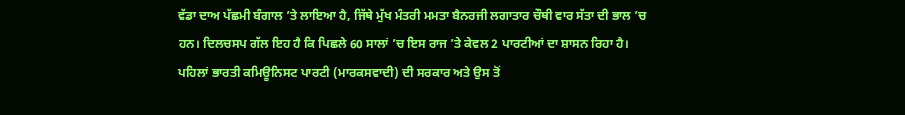ਵੱਡਾ ਦਾਅ ਪੱਛਮੀ ਬੰਗਾਲ ’ਤੇ ਲਾਇਆ ਹੈ, ਜਿੱਥੇ ਮੁੱਖ ਮੰਤਰੀ ਮਮਤਾ ਬੈਨਰਜੀ ਲਗਾਤਾਰ ਚੌਥੀ ਵਾਰ ਸੱਤਾ ਦੀ ਭਾਲ ’ਚ ਹਨ। ਦਿਲਚਸਪ ਗੱਲ ਇਹ ਹੈ ਕਿ ਪਿਛਲੇ 60 ਸਾਲਾਂ ’ਚ ਇਸ ਰਾਜ ’ਤੇ ਕੇਵਲ 2 ਪਾਰਟੀਆਂ ਦਾ ਸ਼ਾਸਨ ਰਿਹਾ ਹੈ। ਪਹਿਲਾਂ ਭਾਰਤੀ ਕਮਿਊਨਿਸਟ ਪਾਰਟੀ (ਮਾਰਕਸਵਾਦੀ) ਦੀ ਸਰਕਾਰ ਅਤੇ ਉਸ ਤੋਂ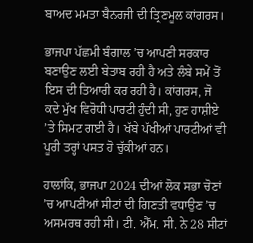ਬਾਅਦ ਮਮਤਾ ਬੈਨਰਜੀ ਦੀ ਤ੍ਰਿਣਮੂਲ ਕਾਂਗਰਸ।

ਭਾਜਪਾ ਪੱਛਮੀ ਬੰਗਾਲ ’ਚ ਆਪਣੀ ਸਰਕਾਰ ਬਣਾਉਣ ਲਈ ਬੇਤਾਬ ਰਹੀ ਹੈ ਅਤੇ ਲੰਬੇ ਸਮੇਂ ਤੋਂ ਇਸ ਦੀ ਤਿਆਰੀ ਕਰ ਰਹੀ ਹੈ। ਕਾਂਗਰਸ, ਜੋ ਕਦੇ ਮੁੱਖ ਵਿਰੋਧੀ ਪਾਰਟੀ ਹੁੰਦੀ ਸੀ, ਹੁਣ ਹਾਸ਼ੀਏ ’ਤੇ ਸਿਮਟ ਗਈ ਹੈ। ਖੱਬੇ ਪੱਖੀਆਂ ਪਾਰਟੀਆਂ ਵੀ ਪੂਰੀ ਤਰ੍ਹਾਂ ਪਸਤ ਹੋ ਚੁੱਕੀਆਂ ਹਨ।

ਹਾਲਾਂਕਿ, ਭਾਜਪਾ 2024 ਦੀਆਂ ਲੋਕ ਸਭਾ ਚੋਣਾਂ ’ਚ ਆਪਣੀਆਂ ਸੀਟਾਂ ਦੀ ਗਿਣਤੀ ਵਧਾਉਣ ’ਚ ਅਸਮਰਥ ਰਹੀ ਸੀ। ਟੀ. ਐੱਮ. ਸੀ. ਨੇ 28 ਸੀਟਾਂ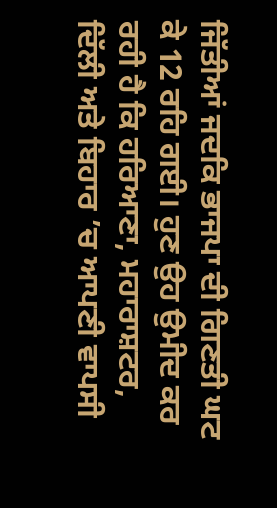ਜਿੱਤੀਆਂ ਜਦਕਿ ਭਾਜਪਾ ਦੀ ਗਿਣਤੀ ਘਟ ਕੇ 12 ਰਹਿ ਗਈ। ਹੁਣ ਉਹ ਉਮੀਦ ਕਰ ਰਹੀ ਹੈ ਕਿ ਹਰਿਆਣਾ, ਮਹਾਰਾਸ਼ਟਰ, ਦਿੱਲੀ ਅਤੇ ਬਿਹਾਰ ’ਚ ਆਪਣੀ ਵਾਪਸੀ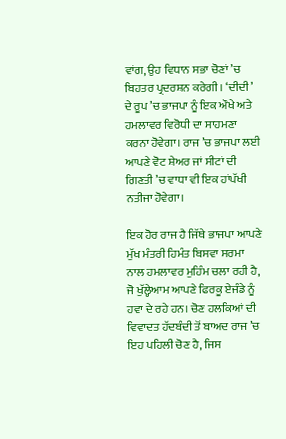ਵਾਂਗ, ਉਹ ਵਿਧਾਨ ਸਭਾ ਚੋਣਾਂ ’ਚ ਬਿਹਤਰ ਪ੍ਰਦਰਸ਼ਨ ਕਰੇਗੀ। ‘ਦੀਦੀ’ ਦੇ ਰੂਪ ’ਚ ਭਾਜਪਾ ਨੂੰ ਇਕ ਔਖੇ ਅਤੇ ਹਮਲਾਵਰ ਵਿਰੋਧੀ ਦਾ ਸਾਹਮਣਾ ਕਰਨਾ ਹੋਵੇਗਾ। ਰਾਜ ’ਚ ਭਾਜਪਾ ਲਈ ਆਪਣੇ ਵੋਟ ਸ਼ੇਅਰ ਜਾਂ ਸੀਟਾਂ ਦੀ ਗਿਣਤੀ ’ਚ ਵਾਧਾ ਵੀ ਇਕ ਹਾਂਪੱਖੀ ਨਤੀਜਾ ਹੋਵੇਗਾ।

ਇਕ ਹੋਰ ਰਾਜ ਹੈ ਜਿੱਥੇ ਭਾਜਪਾ ਆਪਣੇ ਮੁੱਖ ਮੰਤਰੀ ਹਿਮੰਤ ਬਿਸਵਾ ਸਰਮਾ ਨਾਲ ਹਮਲਾਵਰ ਮੁਹਿੰਮ ਚਲਾ ਰਹੀ ਹੈ, ਜੋ ਖੁੱਲ੍ਹੇਆਮ ਆਪਣੇ ਫਿਰਕੂ ਏਜੰਡੇ ਨੂੰ ਹਵਾ ਦੇ ਰਹੇ ਹਨ। ਚੋਣ ਹਲਕਿਆਂ ਦੀ ਵਿਵਾਦਤ ਹੱਦਬੰਦੀ ਤੋਂ ਬਾਅਦ ਰਾਜ ’ਚ ਇਹ ਪਹਿਲੀ ਚੋਣ ਹੈ, ਜਿਸ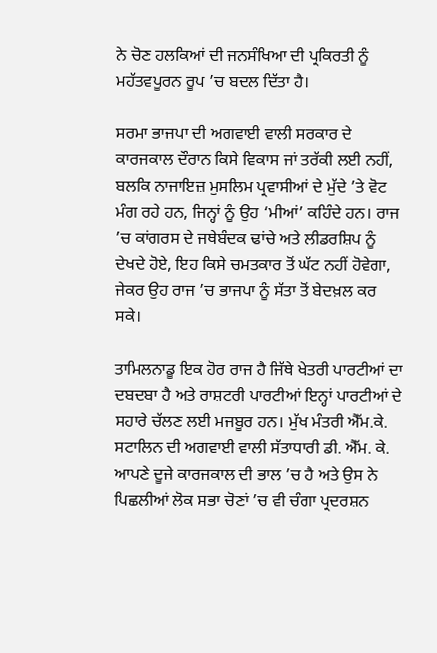ਨੇ ਚੋਣ ਹਲਕਿਆਂ ਦੀ ਜਨਸੰਖਿਆ ਦੀ ਪ੍ਰਕਿਰਤੀ ਨੂੰ ਮਹੱਤਵਪੂਰਨ ਰੂਪ ’ਚ ਬਦਲ ਦਿੱਤਾ ਹੈ।

ਸਰਮਾ ਭਾਜਪਾ ਦੀ ਅਗਵਾਈ ਵਾਲੀ ਸਰਕਾਰ ਦੇ ਕਾਰਜਕਾਲ ਦੌਰਾਨ ਕਿਸੇ ਵਿਕਾਸ ਜਾਂ ਤਰੱਕੀ ਲਈ ਨਹੀਂ, ਬਲਕਿ ਨਾਜਾਇਜ਼ ਮੁਸਲਿਮ ਪ੍ਰਵਾਸੀਆਂ ਦੇ ਮੁੱਦੇ ’ਤੇ ਵੋਟ ਮੰਗ ਰਹੇ ਹਨ, ਜਿਨ੍ਹਾਂ ਨੂੰ ਉਹ ‘ਮੀਆਂ’ ਕਹਿੰਦੇ ਹਨ। ਰਾਜ ’ਚ ਕਾਂਗਰਸ ਦੇ ਜਥੇਬੰਦਕ ਢਾਂਚੇ ਅਤੇ ਲੀਡਰਸ਼ਿਪ ਨੂੰ ਦੇਖਦੇ ਹੋਏ, ਇਹ ਕਿਸੇ ਚਮਤਕਾਰ ਤੋਂ ਘੱਟ ਨਹੀਂ ਹੋਵੇਗਾ, ਜੇਕਰ ਉਹ ਰਾਜ ’ਚ ਭਾਜਪਾ ਨੂੰ ਸੱਤਾ ਤੋਂ ਬੇਦਖ਼ਲ ਕਰ ਸਕੇ।

ਤਾਮਿਲਨਾਡੂ ਇਕ ਹੋਰ ਰਾਜ ਹੈ ਜਿੱਥੇ ਖੇਤਰੀ ਪਾਰਟੀਆਂ ਦਾ ਦਬਦਬਾ ਹੈ ਅਤੇ ਰਾਸ਼ਟਰੀ ਪਾਰਟੀਆਂ ਇਨ੍ਹਾਂ ਪਾਰਟੀਆਂ ਦੇ ਸਹਾਰੇ ਚੱਲਣ ਲਈ ਮਜਬੂਰ ਹਨ। ਮੁੱਖ ਮੰਤਰੀ ਐੱਮ.ਕੇ. ਸਟਾਲਿਨ ਦੀ ਅਗਵਾਈ ਵਾਲੀ ਸੱਤਾਧਾਰੀ ਡੀ. ਐੱਮ. ਕੇ. ਆਪਣੇ ਦੂਜੇ ਕਾਰਜਕਾਲ ਦੀ ਭਾਲ ’ਚ ਹੈ ਅਤੇ ਉਸ ਨੇ ਪਿਛਲੀਆਂ ਲੋਕ ਸਭਾ ਚੋਣਾਂ ’ਚ ਵੀ ਚੰਗਾ ਪ੍ਰਦਰਸ਼ਨ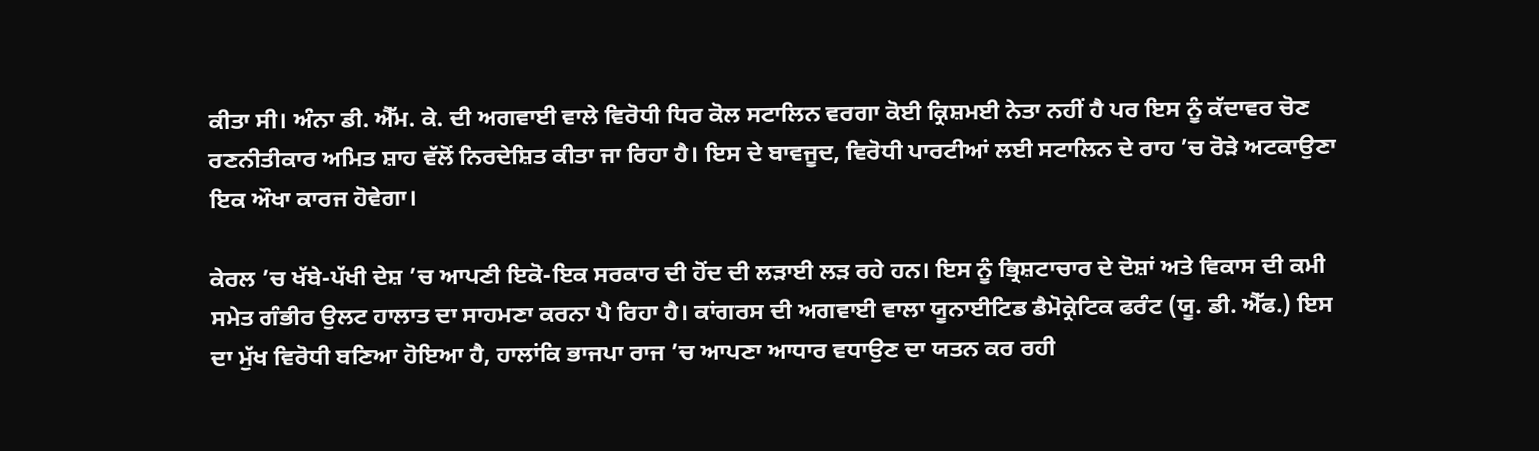ਕੀਤਾ ਸੀ। ਅੰਨਾ ਡੀ. ਐੱਮ. ਕੇ. ਦੀ ਅਗਵਾਈ ਵਾਲੇ ਵਿਰੋਧੀ ਧਿਰ ਕੋਲ ਸਟਾਲਿਨ ਵਰਗਾ ਕੋਈ ਕ੍ਰਿਸ਼ਮਈ ਨੇਤਾ ਨਹੀਂ ਹੈ ਪਰ ਇਸ ਨੂੰ ਕੱਦਾਵਰ ਚੋਣ ਰਣਨੀਤੀਕਾਰ ਅਮਿਤ ਸ਼ਾਹ ਵੱਲੋਂ ਨਿਰਦੇਸ਼ਿਤ ਕੀਤਾ ਜਾ ਰਿਹਾ ਹੈ। ਇਸ ਦੇ ਬਾਵਜੂਦ, ਵਿਰੋਧੀ ਪਾਰਟੀਆਂ ਲਈ ਸਟਾਲਿਨ ਦੇ ਰਾਹ ’ਚ ਰੋੜੇ ਅਟਕਾਉਣਾ ਇਕ ਔਖਾ ਕਾਰਜ ਹੋਵੇਗਾ।

ਕੇਰਲ ’ਚ ਖੱਬੇ-ਪੱਖੀ ਦੇਸ਼ ’ਚ ਆਪਣੀ ਇਕੋ-ਇਕ ਸਰਕਾਰ ਦੀ ਹੋਂਦ ਦੀ ਲੜਾਈ ਲੜ ਰਹੇ ਹਨ। ਇਸ ਨੂੰ ਭ੍ਰਿਸ਼ਟਾਚਾਰ ਦੇ ਦੋਸ਼ਾਂ ਅਤੇ ਵਿਕਾਸ ਦੀ ਕਮੀ ਸਮੇਤ ਗੰਭੀਰ ਉਲਟ ਹਾਲਾਤ ਦਾ ਸਾਹਮਣਾ ਕਰਨਾ ਪੈ ਰਿਹਾ ਹੈ। ਕਾਂਗਰਸ ਦੀ ਅਗਵਾਈ ਵਾਲਾ ਯੂਨਾਈਟਿਡ ਡੈਮੋਕ੍ਰੇਟਿਕ ਫਰੰਟ (ਯੂ. ਡੀ. ਐੱਫ.) ਇਸ ਦਾ ਮੁੱਖ ਵਿਰੋਧੀ ਬਣਿਆ ਹੋਇਆ ਹੈ, ਹਾਲਾਂਕਿ ਭਾਜਪਾ ਰਾਜ ’ਚ ਆਪਣਾ ਆਧਾਰ ਵਧਾਉਣ ਦਾ ਯਤਨ ਕਰ ਰਹੀ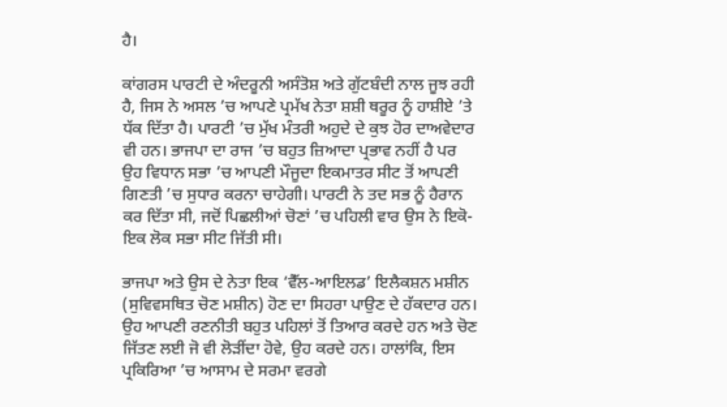ਹੈ।

ਕਾਂਗਰਸ ਪਾਰਟੀ ਦੇ ਅੰਦਰੂਨੀ ਅਸੰਤੋਸ਼ ਅਤੇ ਗੁੱਟਬੰਦੀ ਨਾਲ ਜੂਝ ਰਹੀ ਹੈ, ਜਿਸ ਨੇ ਅਸਲ ’ਚ ਆਪਣੇ ਪ੍ਰਮੱਖ ਨੇਤਾ ਸ਼ਸ਼ੀ ਥਰੂਰ ਨੂੰ ਹਾਸ਼ੀਏ ’ਤੇ ਧੱਕ ਦਿੱਤਾ ਹੈ। ਪਾਰਟੀ ’ਚ ਮੁੱਖ ਮੰਤਰੀ ਅਹੁਦੇ ਦੇ ਕੁਝ ਹੋਰ ਦਾਅਵੇਦਾਰ ਵੀ ਹਨ। ਭਾਜਪਾ ਦਾ ਰਾਜ ’ਚ ਬਹੁਤ ਜ਼ਿਆਦਾ ਪ੍ਰਭਾਵ ਨਹੀਂ ਹੈ ਪਰ ਉਹ ਵਿਧਾਨ ਸਭਾ ’ਚ ਆਪਣੀ ਮੌਜੂਦਾ ਇਕਮਾਤਰ ਸੀਟ ਤੋਂ ਆਪਣੀ ਗਿਣਤੀ ’ਚ ਸੁਧਾਰ ਕਰਨਾ ਚਾਹੇਗੀ। ਪਾਰਟੀ ਨੇ ਤਦ ਸਭ ਨੂੰ ਹੈਰਾਨ ਕਰ ਦਿੱਤਾ ਸੀ, ਜਦੋਂ ਪਿਛਲੀਆਂ ਚੋਣਾਂ ’ਚ ਪਹਿਲੀ ਵਾਰ ਉਸ ਨੇ ਇਕੋ-ਇਕ ਲੋਕ ਸਭਾ ਸੀਟ ਜਿੱਤੀ ਸੀ।

ਭਾਜਪਾ ਅਤੇ ਉਸ ਦੇ ਨੇਤਾ ਇਕ ‘ਵੈੱਲ-ਆਇਲਡ’ ਇਲੈਕਸ਼ਨ ਮਸ਼ੀਨ (ਸੁਵਿਵਸਥਿਤ ਚੋਣ ਮਸ਼ੀਨ) ਹੋਣ ਦਾ ਸਿਹਰਾ ਪਾਉਣ ਦੇ ਹੱਕਦਾਰ ਹਨ। ਉਹ ਆਪਣੀ ਰਣਨੀਤੀ ਬਹੁਤ ਪਹਿਲਾਂ ਤੋਂ ਤਿਆਰ ਕਰਦੇ ਹਨ ਅਤੇ ਚੋਣ ਜਿੱਤਣ ਲਈ ਜੋ ਵੀ ਲੋੜੀਂਦਾ ਹੋਵੇ, ਉਹ ਕਰਦੇ ਹਨ। ਹਾਲਾਂਕਿ, ਇਸ ਪ੍ਰਕਿਰਿਆ ’ਚ ਆਸਾਮ ਦੇ ਸਰਮਾ ਵਰਗੇ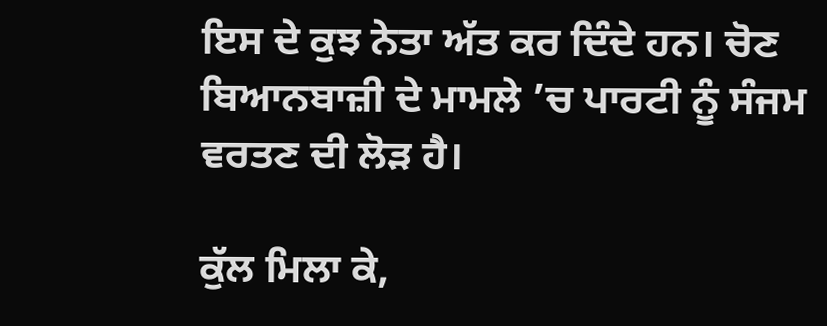ਇਸ ਦੇ ਕੁਝ ਨੇਤਾ ਅੱਤ ਕਰ ਦਿੰਦੇ ਹਨ। ਚੋਣ ਬਿਆਨਬਾਜ਼ੀ ਦੇ ਮਾਮਲੇ ’ਚ ਪਾਰਟੀ ਨੂੰ ਸੰਜਮ ਵਰਤਣ ਦੀ ਲੋੜ ਹੈ।

ਕੁੱਲ ਮਿਲਾ ਕੇ,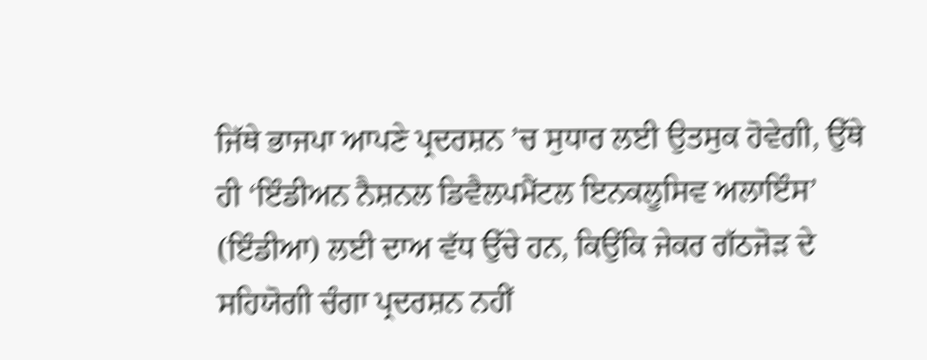ਜਿੱਥੇ ਭਾਜਪਾ ਆਪਣੇ ਪ੍ਰਦਰਸ਼ਨ ’ਚ ਸੁਧਾਰ ਲਈ ਉਤਸੁਕ ਹੋਵੇਗੀ, ਉੱਥੇ ਹੀ ‘ਇੰਡੀਅਨ ਨੈਸ਼ਨਲ ਡਿਵੈਲਪਮੈਂਟਲ ਇਨਕਲੂਸਿਵ ਅਲਾਇੰਸ’ (ਇੰਡੀਆ) ਲਈ ਦਾਅ ਵੱਧ ਉੱਚੇ ਹਨ, ਕਿਉਂਕਿ ਜੇਕਰ ਗੱਠਜੋੜ ਦੇ ਸਹਿਯੋਗੀ ਚੰਗਾ ਪ੍ਰਦਰਸ਼ਨ ਨਹੀਂ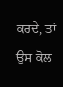ਕਰਦੇ, ਤਾਂ ਉਸ ਕੋਲ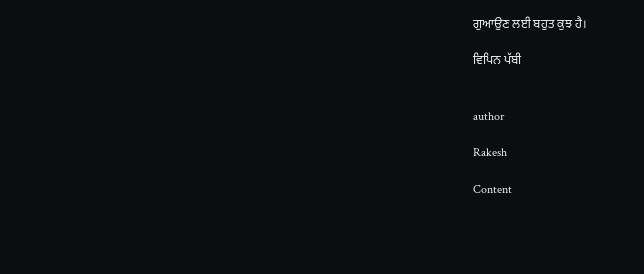ਗੁਆਉਣ ਲਈ ਬਹੁਤ ਕੁਝ ਹੈ।

ਵਿਪਿਨ ਪੱਬੀ


author

Rakesh

Content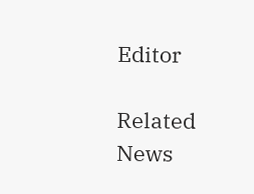Editor

Related News